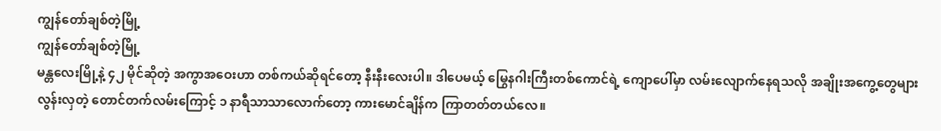ကျွန်တော်ချစ်တဲ့မြို့
ကျွန်တော်ချစ်တဲ့မြို့
မန္တလေးမြို့နဲ့ ၄၂ မိုင်ဆိုတဲ့ အကွာအဝေးဟာ တစ်ကယ်ဆိုရင်တော့ နီးနီးလေးပါ။ ဒါပေမယ့် မြွေနဂါးကြီးတစ်ကောင်ရဲ့ ကျောပေါ်မှာ လမ်းလျောက်နေရသလို အချိုးအကွေ့တွေများလွန်းလှတဲ့ တောင်တက်လမ်းကြောင့် ၁ နာရီသာသာလောက်တော့ ကားမောင်ချိန်က ကြာတတ်တယ်လေ။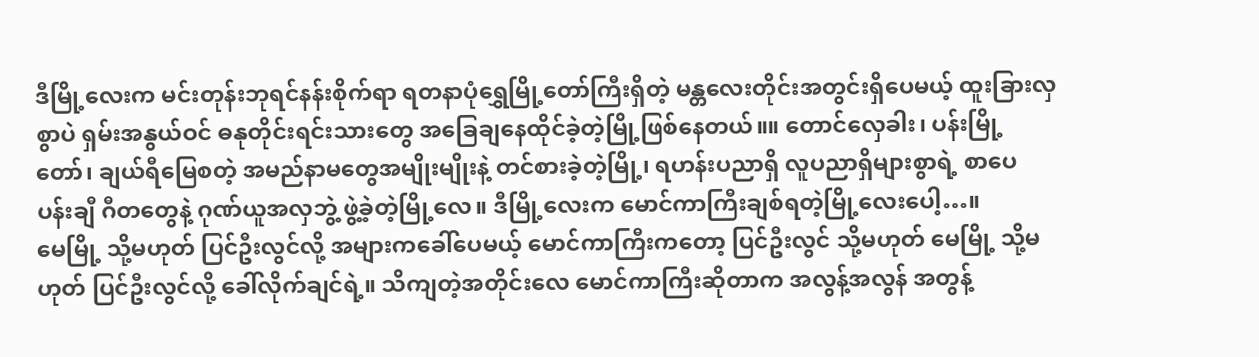ဒီမြို့လေးက မင်းတုန်းဘုရင်နန်းစိုက်ရာ ရတနာပုံရွှေမြို့တော်ကြီးရှိတဲ့ မန္တလေးတိုင်းအတွင်းရှိပေမယ့် ထူးခြားလှစွာပဲ ရှမ်းအနွယ်ဝင် ဓနုတိုင်းရင်းသားတွေ အခြေချနေထိုင်ခဲ့တဲ့မြို့ဖြစ်နေတယ်။။ တောင်လှေခါး၊ ပန်းမြို့တော်၊ ချယ်ရီမြေစတဲ့ အမည်နာမတွေအမျိုးမျိုးနဲ့ တင်စားခဲ့တဲ့မြို့၊ ရဟန်းပညာရှိ လူပညာရှိများစွာရဲ့ စာပေ ပန်းချီ ဂီတတွေနဲ့ ဂုဏ်ယူအလှဘွဲ့ ဖွဲ့ခဲ့တဲ့မြို့လေ။ ဒီမြို့လေးက မောင်ကာကြီးချစ်ရတဲ့မြို့လေးပေါ့…။
မေမြို့ သို့မဟုတ် ပြင်ဦးလွင်လို့ အများကခေါ်ပေမယ့် မောင်ကာကြီးကတော့ ပြင်ဦးလွင် သို့မဟုတ် မေမြို့ သို့မဟုတ် ပြင်ဦးလွင်လို့ ခေါ်လိုက်ချင်ရဲ့။ သိကျတဲ့အတိုင်းလေ မောင်ကာကြီးဆိုတာက အလွန့်အလွန် အတွန့်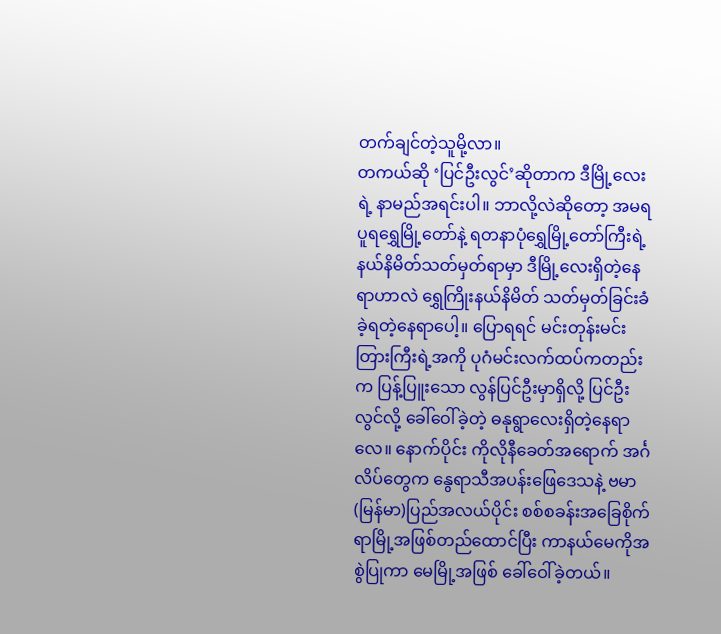တက်ချင်တဲ့သူမို့လာ။
တကယ်ဆို ‘ပြင်ဦးလွင်’ဆိုတာက ဒီမြို့လေးရဲ့ နာမည်အရင်းပါ။ ဘာလို့လဲဆိုတော့ အမရပူရရွှေမြို့တော်နဲ့ ရတနာပုံရွှေမြို့တော်ကြီးရဲ့ နယ်နိမိတ်သတ်မှတ်ရာမှာ ဒီမြို့လေးရှိတဲ့နေရာဟာလဲ ရွှေကြိုးနယ်နိမိတ် သတ်မှတ်ခြင်းခံခဲ့ရတဲ့နေရာပေါ့။ ပြောရရင် မင်းတုန်းမင်းတြားကြီးရဲ့အကို ပုဂံမင်းလက်ထပ်ကတည်းက ပြန့်ပြူးသော လွန်ပြင်ဦးမှာရှိလို့ ပြင်ဦးလွင်လို့ ခေါ်ဝေါ်ခဲ့တဲ့ ဓနုရွာလေးရှိတဲ့နေရာလေ။ နောက်ပိုင်း ကိုလိုနီခေတ်အရောက် အင်္ဂလိပ်တွေက နွေရာသီအပန်းဖြေဒေသနဲ့ ဗမာ(မြန်မာ)ပြည်အလယ်ပိုင်း စစ်စခန်းအခြေစိုက်ရာမြို့အဖြစ်တည်ထောင်ပြီး ကာနယ်မေကိုအစွဲပြုကာ မေမြို့အဖြစ် ခေါ်ဝေါ်ခဲ့တယ်။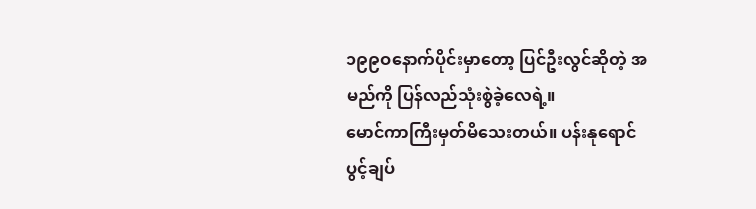၁၉၉ဝနောက်ပိုင်းမှာတော့ ပြင်ဦးလွင်ဆိုတဲ့ အမည်ကို ပြန်လည်သုံးစွဲခဲ့လေရဲ့။
မောင်ကာကြီးမှတ်မိသေးတယ်။ ပန်းနုရောင်ပွင့်ချပ်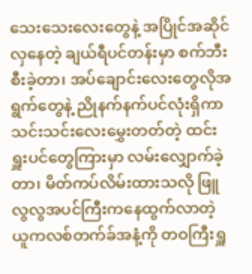သေးသေးလေးတွေနဲ့ အပြိုင်အဆိုင်လှနေတဲ့ ချယ်ရီပင်တန်းမှာ စက်ဘီးစီးခဲ့တာ၊ အပ်ချောင်းလေးတွေလိုအရွက်တွေနဲ့ ညိုနက်နက်ပင်လုံးရှိကာ သင်းသင်းလေးမွှေးတတ်တဲ့ ထင်းရှူးပင်တွေကြားမှာ လမ်းလျှောက်ခဲ့တာ၊ မိတ်ကပ်လိမ်းထားသလို ဖြူလွလွအပင်ကြီးကနေထွက်လာတဲ့ ယူကလစ်တက်ခ်အနံ့ကို တဝကြီးရှူ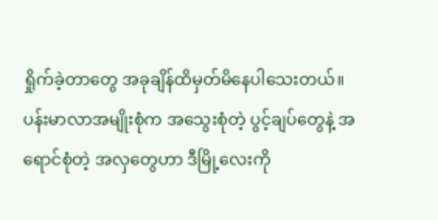ရှိုက်ခဲ့တာတွေ အခုချိန်ထိမှတ်မိနေပါသေးတယ်။
ပန်းမာလာအမျိုးစုံက အသွေးစုံတဲ့ ပွင့်ချပ်တွေနဲ့ အရောင်စုံတဲ့ အလှတွေဟာ ဒီမြို့လေးကို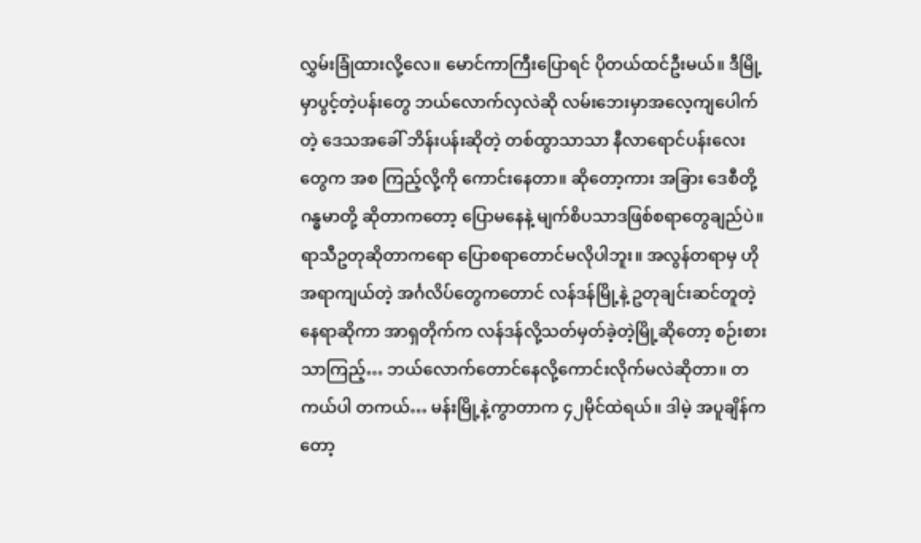လွှမ်းခြုံထားလို့လေ။ မောင်ကာကြီးပြောရင် ပိုတယ်ထင်ဦးမယ်။ ဒီမြို့မှာပွင့်တဲ့ပန်းတွေ ဘယ်လောက်လှလဲဆို လမ်းဘေးမှာအလေ့ကျပေါက်တဲ့ ဒေသအခေါ် ဘိန်းပန်းဆိုတဲ့ တစ်ထွာသာသာ နီလာရောင်ပန်းလေးတွေက အစ ကြည့်လို့ကို ကောင်းနေတာ။ ဆိုတော့ကား အခြား ဒေစီတို့ ဂန္ဓမာတို့ ဆိုတာကတော့ ပြောမနေနဲ့ မျက်စိပသာဒဖြစ်စရာတွေချည်ပဲ။
ရာသီဥတုဆိုတာကရော ပြောစရာတောင်မလိုပါဘူး။ အလွန်တရာမှ ဟိုအရာကျယ်တဲ့ အင်္ဂလိပ်တွေကတောင် လန်ဒန်မြို့နဲ့ ဥတုချင်းဆင်တူတဲ့နေရာဆိုကာ အာရှတိုက်က လန်ဒန်လို့သတ်မှတ်ခဲ့တဲ့မြို့ဆိုတော့ စဉ်းစားသာကြည့်… ဘယ်လောက်တောင်နေလို့ကောင်းလိုက်မလဲဆိုတာ။ တကယ်ပါ တကယ်… မန်းမြို့နဲ့ကွာတာက ၄၂မိုင်ထဲရယ်။ ဒါမဲ့ အပူချိန်ကတော့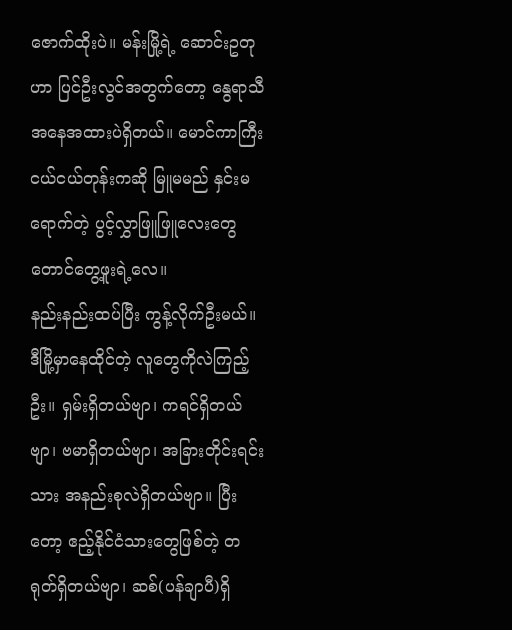ဇောက်ထိုးပဲ။ မန်းမြို့ရဲ့ ဆောင်းဥတုဟာ ပြင်ဦးလွင်အတွက်တော့ နွေရာသီအနေအထားပဲရှိတယ်။ မောင်ကာကြီးငယ်ငယ်တုန်းကဆို မြူမမည် နှင်းမရောက်တဲ့ ပွင့်လွှာဖြူဖြူလေးတွေတောင်တွေ့ဖူးရဲ့လေ။
နည်းနည်းထပ်ပြီး ကွန့်လိုက်ဦးမယ်။ ဒီမြို့မှာနေထိုင်တဲ့ လူတွေကိုလဲကြည့်ဦး။ ရှမ်းရှိတယ်ဗျာ၊ ကရင်ရှိတယ်ဗျာ၊ ဗမာရှိတယ်ဗျာ၊ အခြားတိုင်းရင်းသား အနည်းစုလဲရှိတယ်ဗျာ။ ပြီးတော့ ဧည့်နိုင်ငံသားတွေဖြစ်တဲ့ တရုတ်ရှိတယ်ဗျာ၊ ဆစ်(ပန်ချာပီ)ရှိ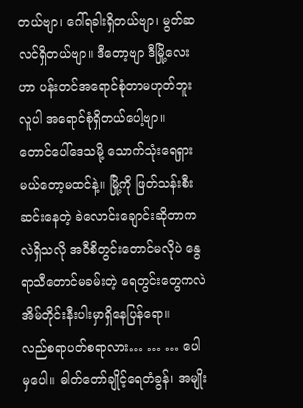တယ်ဗျာ၊ ဂေါ်ရခါးရှိတယ်ဗျာ၊ မွတ်ဆလင်ရှိတယ်ဗျာ။ ဒီတော့ဗျာ ဒီမြို့လေးဟာ ပန်းတင်အရောင်စုံတာမဟုတ်ဘူး လူပါ အရောင်စုံရှိတယ်ပေါ့ဗျာ။
တောင်ပေါ်ဒေသမို့ သောက်သုံးရေရှားမယ်တော့မထင်နဲ့။ မြို့ကို ဖြတ်သန်းစီးဆင်းနေတဲ့ ခဲလောင်းချောင်းဆိုတာကလဲရှိသလို အဝီစိတွင်းတောင်မလိုပဲ နွေရာသီတောင်မခမ်းတဲ့ ရေတွင်းတွေကလဲ အိမ်တိုင်းနီးပါးမှာရှိနေပြန်ရော။
လည်စရာပတ်စရာလား… … … ပေါမှပေါ။ ဓါတ်တော်ချိုင့်ရေတံခွန်၊ အမျိုး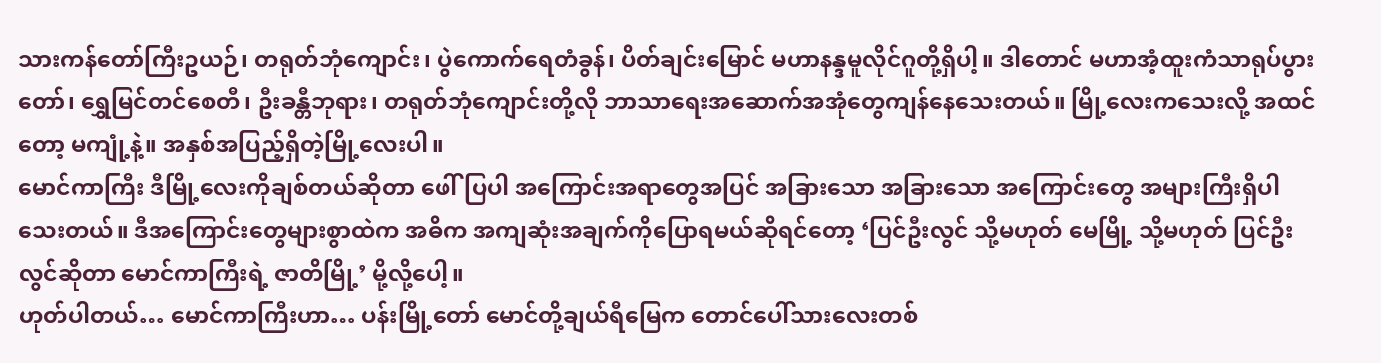သားကန်တော်ကြီးဥယဉ်၊ တရုတ်ဘုံကျောင်း၊ ပွဲကောက်ရေတံခွန်၊ ပိတ်ချင်းမြောင် မဟာနန္ဒမူလိုင်ဂူတို့ရှိပါ့။ ဒါတောင် မဟာအံ့ထူးကံသာရုပ်ပွားတော်၊ ရွှေမြင်တင်စေတီ၊ ဦးခန္တီဘုရား၊ တရုတ်ဘုံကျောင်းတို့လို ဘာသာရေးအဆောက်အအုံတွေကျန်နေသေးတယ်။ မြို့လေးကသေးလို့ အထင်တော့ မကျုံ့နဲ့။ အနှစ်အပြည့်ရှိတဲ့မြို့လေးပါ။
မောင်ကာကြီး ဒီမြို့လေးကိုချစ်တယ်ဆိုတာ ဖေါ်ပြပါ အကြောင်းအရာတွေအပြင် အခြားသော အခြားသော အကြောင်းတွေ အများကြီးရှိပါသေးတယ်။ ဒီအကြောင်းတွေများစွာထဲက အဓိက အကျဆုံးအချက်ကိုပြောရမယ်ဆိုရင်တော့ ‘ပြင်ဦးလွင် သို့မဟုတ် မေမြို့ သို့မဟုတ် ပြင်ဦးလွင်ဆိုတာ မောင်ကာကြီးရဲ့ ဇာတိမြို့’ မို့လို့ပေါ့။
ဟုတ်ပါတယ်… မောင်ကာကြီးဟာ… ပန်းမြို့တော် မောင်တို့ချယ်ရီမြေက တောင်ပေါ်သားလေးတစ်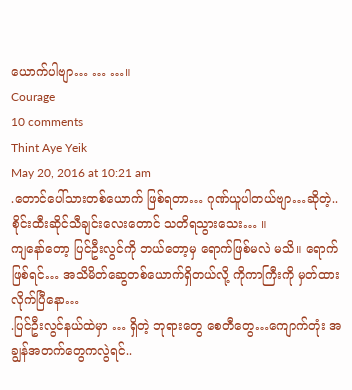ယောက်ပါဗျာ… … …။
Courage
10 comments
Thint Aye Yeik
May 20, 2016 at 10:21 am
.တောင်ပေါ်သားတစ်ယောက် ဖြစ်ရတာ… ဂုဏ်ယူပါတယ်ဗျာ…ဆိုတဲ့..စိုင်းထီးဆိုင်သီချင်းလေးတောင် သတိရသွားသေး… ။
ကျနော်တော့ ပြင်ဦးလွင်ကို ဘယ်တော့မှ ရောက်ဖြစ်မလဲ မသိ။ ရောက်ဖြစ်ရင်… အသိမိတ်ဆွေတစ်ယောက်ရှိတယ်လို့ ကိုကာကြီးကို မှတ်ထားလိုက်ပြီနော…
.ပြင်ဦးလွင်နယ်ထဲမှာ … ရှိတဲ့ ဘုရားတွေ စေတီတွေ…ကျောက်တုံး အချွန်အတက်တွေကလွဲရင်..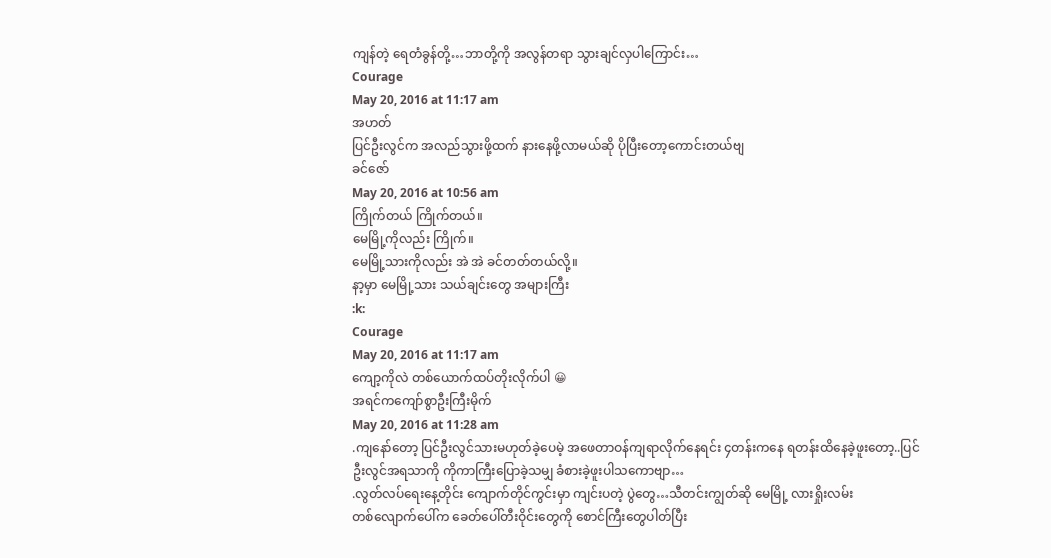ကျန်တဲ့ ရေတံခွန်တို့…ဘာတို့ကို အလွန်တရာ သွားချင်လှပါကြောင်း…
Courage
May 20, 2016 at 11:17 am
အဟတ်
ပြင်ဦးလွင်က အလည်သွားဖို့ထက် နားနေဖို့လာမယ်ဆို ပိုပြီးတော့ကောင်းတယ်ဗျ
ခင်ဇော်
May 20, 2016 at 10:56 am
ကြိုက်တယ် ကြိုက်တယ်။
မေမြို့ကိုလည်း ကြိုက်။
မေမြို့သားကိုလည်း အဲ အဲ ခင်တတ်တယ်လို့။
နာ့မှာ မေမြို့သား သယ်ချင်းတွေ အများကြီး
:k:
Courage
May 20, 2016 at 11:17 am
ကျော့ကိုလဲ တစ်ယောက်ထပ်တိုးလိုက်ပါ 😀
အရင်ကကျော်စွာဦးကြီးမိုက်
May 20, 2016 at 11:28 am
.ကျနော်တော့ ပြင်ဦးလွင်သားမဟုတ်ခဲ့ပေမဲ့ အဖေတာဝန်ကျရာလိုက်နေရင်း ၄တန်းကနေ ရတန်းထိနေခဲ့ဖူးတော့..ပြင်ဦးလွင်အရသာကို ကိုကာကြီးပြောခဲ့သမျှ ခံစားခဲ့ဖူးပါသကောဗျာ…
.လွတ်လပ်ရေးနေ့တိုင်း ကျောက်တိုင်ကွင်းမှာ ကျင်းပတဲ့ ပွဲတွေ…သီတင်းကျွတ်ဆို မေမြို့ လားရှိုးလမ်း
တစ်လျောက်ပေါ်က ခေတ်ပေါ်တီးဝိုင်းတွေကို စောင်ကြီးတွေပါတ်ပြီး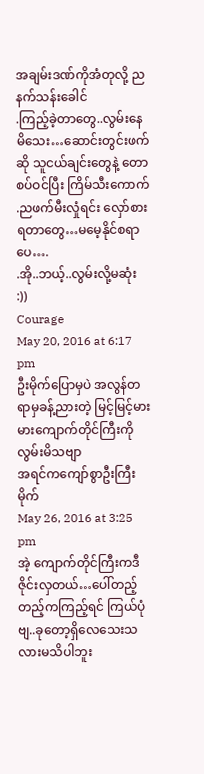အချမ်းဒဏ်ကိုအံတုလို့ ညနက်သန်းခေါင်
.ကြည့်ခဲ့တာတွေ..လွမ်းနေမိသေး…ဆောင်းတွင်းဖက်ဆို သူငယ်ချင်းတွေနဲ့ တောစပ်ဝင်ပြီး ကြိမ်သီးကောက်
.ညဖက်မီးလှုံရင်း လှော်စားရတာတွေ…မမေ့နိုင်စရာပေ….
.အို..ဘယ့်..လွမ်းလို့မဆုံး :))
Courage
May 20, 2016 at 6:17 pm
ဦးမိုက်ပြောမှပဲ အလွန်တရာမှခန့်ညားတဲ့ မြင့်မြင့်မားမားကျောက်တိုင်ကြီးကိုလွမ်းမိသဗျာ
အရင်ကကျော်စွာဦးကြီးမိုက်
May 26, 2016 at 3:25 pm
အဲ့ ကျောက်တိုင်ကြီးကဒီဇိုင်းလှတယ်…ပေါ်တည့်တည့်ကကြည့်ရင် ကြယ်ပုံဗျ..ခုတော့ရှိလေသေးသလားမသိပါဘူး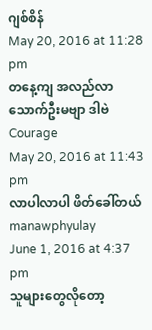ဂျစ်စိန်
May 20, 2016 at 11:28 pm
တနေ့ကျ အလည်လာသောက်ဦးမဗျာ ဒါဗဲ
Courage
May 20, 2016 at 11:43 pm
လာပါလာပါ ဖိတ်ခေါ်တယ်
manawphyulay
June 1, 2016 at 4:37 pm
သူများတွေလိုတော့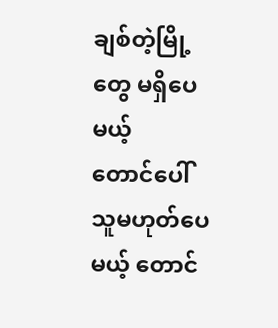ချစ်တဲ့မြို့တွေ မရှိပေမယ့်
တောင်ပေါ်သူမဟုတ်ပေမယ့် တောင်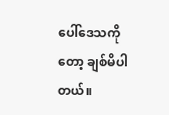ပေါ်ဒေသကိုတော့ ချစ်မိပါတယ်။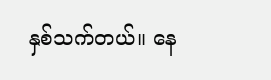နှစ်သက်တယ်။ နေ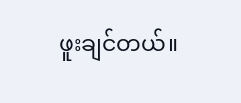ဖူးချင်တယ်။